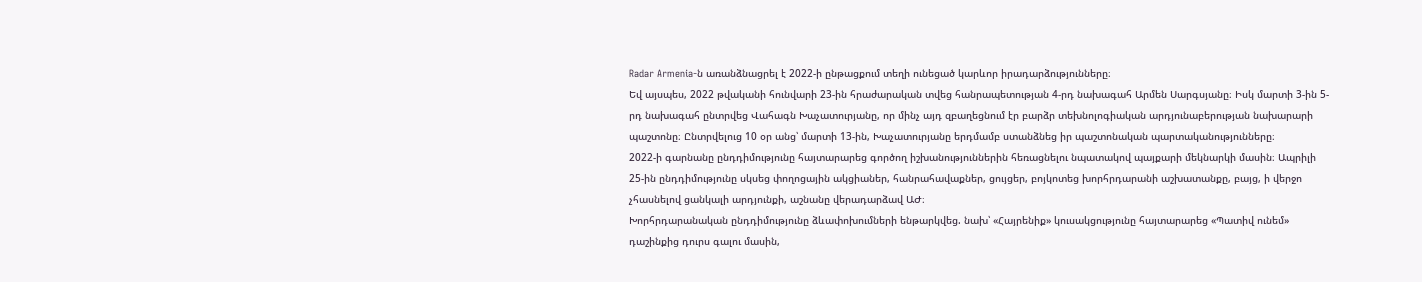Radar Armenia-ն առանձնացրել է 2022-ի ընթացքում տեղի ունեցած կարևոր իրադարձությունները։
Եվ այսպես, 2022 թվականի հունվարի 23-ին հրաժարական տվեց հանրապետության 4-րդ նախագահ Արմեն Սարգսյանը։ Իսկ մարտի 3-ին 5-րդ նախագահ ընտրվեց Վահագն Խաչատուրյանը, որ մինչ այդ զբաղեցնում էր բարձր տեխնոլոգիական արդյունաբերության նախարարի պաշտոնը։ Ընտրվելուց 10 օր անց՝ մարտի 13-ին, Խաչատուրյանը երդմամբ ստանձնեց իր պաշտոնական պարտականությունները։
2022-ի գարնանը ընդդիմությունը հայտարարեց գործող իշխանություններին հեռացնելու նպատակով պայքարի մեկնարկի մասին։ Ապրիլի 25-ին ընդդիմությունը սկսեց փողոցային ակցիաներ, հանրահավաքներ, ցույցեր, բոյկոտեց խորհրդարանի աշխատանքը, բայց, ի վերջո չհասնելով ցանկալի արդյունքի, աշնանը վերադարձավ ԱԺ։
Խորհրդարանական ընդդիմությունը ձևափոխումների ենթարկվեց. նախ՝ «Հայրենիք» կուսակցությունը հայտարարեց «Պատիվ ունեմ» դաշինքից դուրս գալու մասին,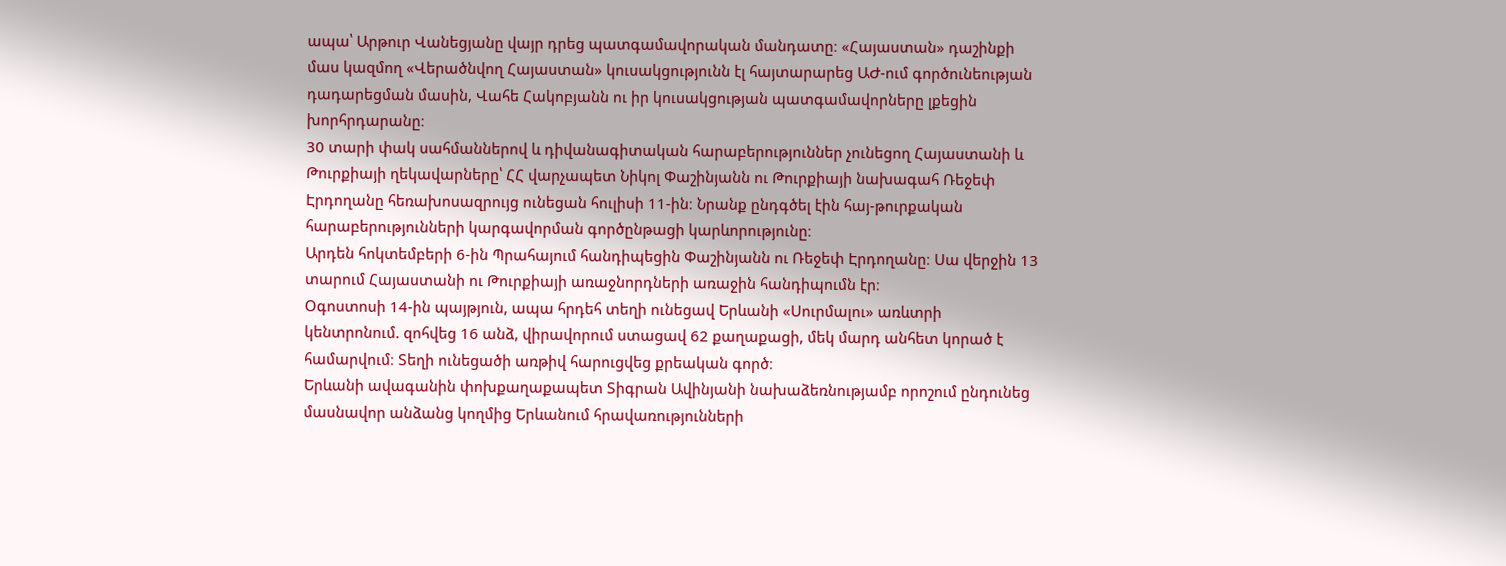ապա՝ Արթուր Վանեցյանը վայր դրեց պատգամավորական մանդատը։ «Հայաստան» դաշինքի մաս կազմող «Վերածնվող Հայաստան» կուսակցությունն էլ հայտարարեց ԱԺ-ում գործունեության դադարեցման մասին, Վահե Հակոբյանն ու իր կուսակցության պատգամավորները լքեցին խորհրդարանը։
30 տարի փակ սահմաններով և դիվանագիտական հարաբերություններ չունեցող Հայաստանի և Թուրքիայի ղեկավարները՝ ՀՀ վարչապետ Նիկոլ Փաշինյանն ու Թուրքիայի նախագահ Ռեջեփ Էրդողանը հեռախոսազրույց ունեցան հուլիսի 11-ին։ Նրանք ընդգծել էին հայ-թուրքական հարաբերությունների կարգավորման գործընթացի կարևորությունը։
Արդեն հոկտեմբերի 6-ին Պրահայում հանդիպեցին Փաշինյանն ու Ռեջեփ Էրդողանը։ Սա վերջին 13 տարում Հայաստանի ու Թուրքիայի առաջնորդների առաջին հանդիպումն էր։
Օգոստոսի 14-ին պայթյուն, ապա հրդեհ տեղի ունեցավ Երևանի «Սուրմալու» առևտրի կենտրոնում. զոհվեց 16 անձ, վիրավորում ստացավ 62 քաղաքացի, մեկ մարդ անհետ կորած է համարվում։ Տեղի ունեցածի առթիվ հարուցվեց քրեական գործ։
Երևանի ավագանին փոխքաղաքապետ Տիգրան Ավինյանի նախաձեռնությամբ որոշում ընդունեց մասնավոր անձանց կողմից Երևանում հրավառությունների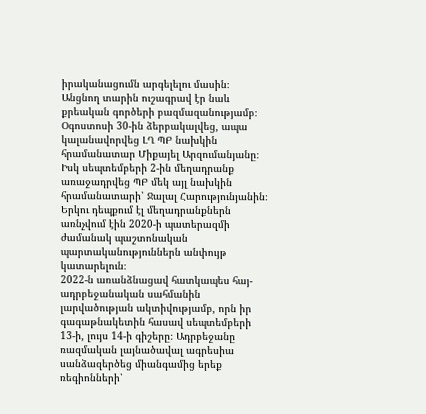իրականացումն արգելելու մասին։
Անցնող տարին ուշագրավ էր նաև քրեական գործերի բազմազանությամբ։ Օգոստոսի 30-ին ձերբակալվեց, ապա կալանավորվեց ԼՂ ՊԲ նախկին հրամանատար Միքայել Արզումանյանը։ Իսկ սեպտեմբերի 2-ին մեղադրանք առաջադրվեց ՊԲ մեկ այլ նախկին հրամանատարի՝ Ջալալ Հարությունյանին։ Երկու դեպքում էլ մեղադրանքներն առնչվում էին 2020-ի պատերազմի ժամանակ պաշտոնական պարտականություններն անփույթ կատարելուն։
2022-ն առանձնացավ հատկապես հայ-ադրբեջանական սահմանին լարվածության ակտիվությամբ, որն իր գագաթնակետին հասավ սեպտեմբերի 13-ի, լույս 14-ի գիշերը։ Ադրբեջանը ռազմական լայնածավալ ագրեսիա սանձազերծեց միանգամից երեք ռեգիոնների՝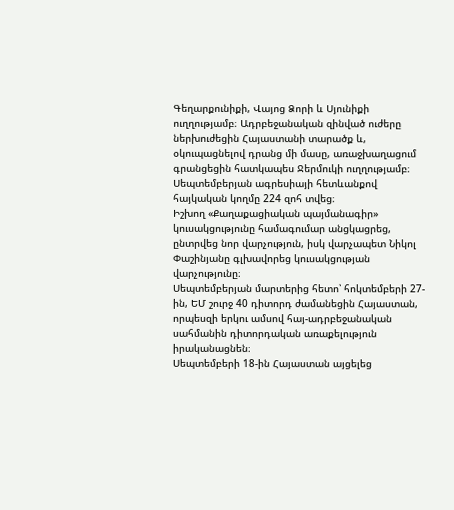Գեղարքունիքի, Վայոց Ձորի և Սյունիքի ուղղությամբ։ Ադրբեջանական զինված ուժերը ներխուժեցին Հայաստանի տարածք և, օկուպացնելով դրանց մի մասը, առաջխաղացում գրանցեցին հատկապես Ջերմուկի ուղղությամբ։ Սեպտեմբերյան ագրեսիայի հետևանքով հայկական կողմը 224 զոհ տվեց։
Իշխող «Քաղաքացիական պայմանագիր» կուսակցությունը համագումար անցկացրեց, ընտրվեց նոր վարչություն, իսկ վարչապետ Նիկոլ Փաշինյանը գլխավորեց կուսակցության վարչությունը։
Սեպտեմբերյան մարտերից հետո՝ հոկտեմբերի 27-ին, ԵՄ շուրջ 40 դիտորդ ժամանեցին Հայաստան, որպեսզի երկու ամսով հայ-ադրբեջանական սահմանին դիտորդական առաքելություն իրականացնեն։
Սեպտեմբերի 18-ին Հայաստան այցելեց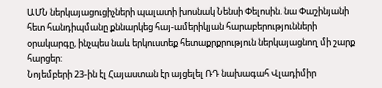ԱՄՆ ներկայացուցիչների պալատի խոսնակ Նենսի Փելոսին. նա Փաշինյանի հետ հանդիպմանը քննարկեց հայ-ամերիկյան հարաբերությունների օրակարգը, ինչպես նաև երկուստեք հետաքրքրություն ներկայացնող մի շարք հարցեր:
Նոյեմբերի 23-ին էլ Հայաստան էր այցելել ՌԴ նախագահ Վլադիմիր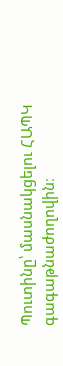Պուտինը՝ մասնակցելու ՀԱՊԿ գագաթնաժողովին։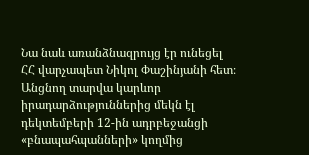Նա նաև առանձնազրույց էր ունեցել ՀՀ վարչապետ Նիկոլ Փաշինյանի հետ։
Անցնող տարվա կարևոր իրադարձություններից մեկն էլ դեկտեմբերի 12-ին ադրբեջանցի «բնապահպանների» կողմից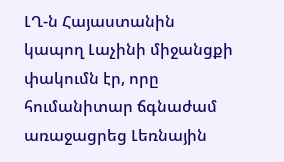ԼՂ-ն Հայաստանին կապող Լաչինի միջանցքի փակումն էր, որը հումանիտար ճգնաժամ առաջացրեց Լեռնային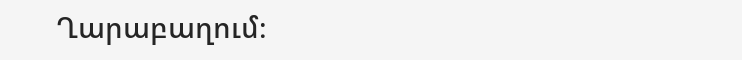Ղարաբաղում։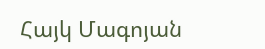Հայկ Մագոյան